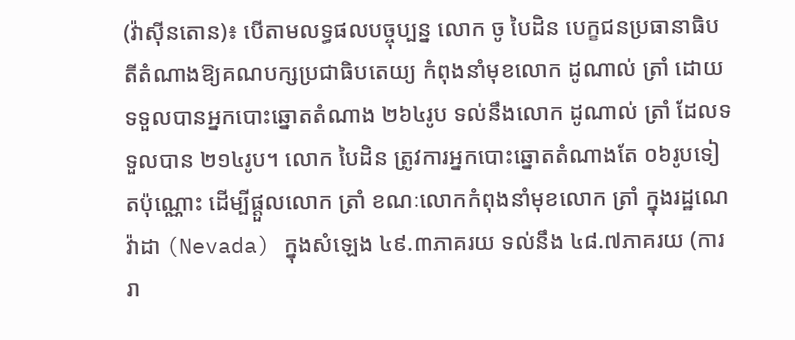(វ៉ាស៊ីនតោន)៖ បើតាមលទ្ធផលបច្ចុប្បន្ន លោក ចូ បៃដិន បេក្ខជនប្រធានាធិបតីតំណាងឱ្យគណបក្សប្រជាធិបតេយ្យ កំពុងនាំមុខលោក ដូណាល់ ត្រាំ ដោយទទួលបានអ្នកបោះឆ្នោតតំណាង ២៦៤រូប ទល់នឹងលោក ដូណាល់ ត្រាំ ដែលទទួលបាន ២១៤រូប។ លោក បៃដិន ត្រូវការអ្នកបោះឆ្នោតតំណាងតែ ០៦រូបទៀតប៉ុណ្ណោះ ដើម្បីផ្ដួលលោក ត្រាំ ខណៈលោកកំពុងនាំមុខលោក ត្រាំ ក្នុងរដ្ឋណេវ៉ាដា (Nevada) ក្នុងសំឡេង ៤៩.៣ភាគរយ ទល់នឹង ៤៨.៧ភាគរយ (ការរា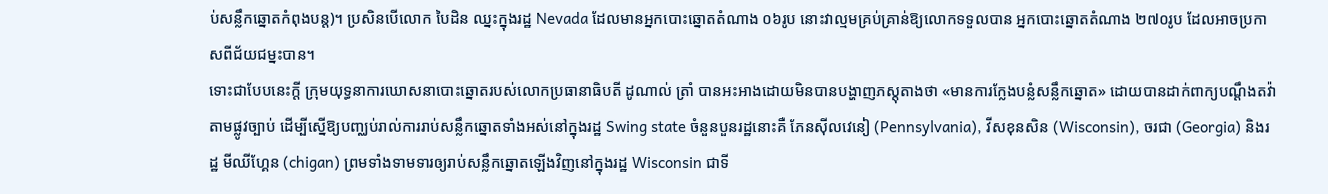ប់សន្លឹកឆ្នោតកំពុងបន្ត)។ ប្រសិនបើលោក បៃដិន ឈ្នះក្នុងរដ្ឋ Nevada ដែលមានអ្នកបោះឆ្នោតតំណាង ០៦រូប នោះវាល្មមគ្រប់គ្រាន់ឱ្យលោកទទួលបាន អ្នកបោះឆ្នោតតំណាង ២៧០រូប ដែលអាចប្រកាសពីជ័យជម្នះបាន។
ទោះជាបែបនេះក្តី ក្រុមយុទ្ធនាការឃោសនាបោះឆ្នោតរបស់លោកប្រធានាធិបតី ដូណាល់ ត្រាំ បានអះអាងដោយមិនបានបង្ហាញភស្តុតាងថា «មានការក្លែងបន្លំសន្លឹកឆ្នោត» ដោយបានដាក់ពាក្យបណ្ដឹងតវ៉ាតាមផ្លូវច្បាប់ ដើម្បីស្នើឱ្យបញ្ឈប់រាល់ការរាប់សន្លឹកឆ្នោតទាំងអស់នៅក្នុងរដ្ឋ Swing state ចំនួនបួនរដ្ឋនោះគឺ ភែនស៊ីលវេនៀ (Pennsylvania), វីសខុនសិន (Wisconsin), ចរជា (Georgia) និងរដ្ឋ មីឈីហ្គែន (chigan) ព្រមទាំងទាមទារឲ្យរាប់សន្លឹកឆ្នោតឡើងវិញនៅក្នុងរដ្ឋ Wisconsin ជាទី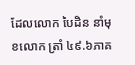ដែលលោក បៃដិន នាំមុខលោក ត្រាំ ៤៩.៦ភាគ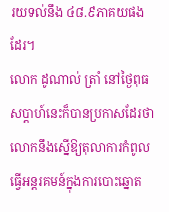រយទល់នឹង ៤៨.៩ភាគយផងដែរ។
លោក ដូណាល់ ត្រាំ នៅថ្ងៃពុធសប្តាហ៍នេះក៏បានប្រកាសដែរថា លោកនឹងស្នើឱ្យតុលាការកំពូល ធ្វើអន្តរគមន៍ក្នុងការបោះឆ្នោត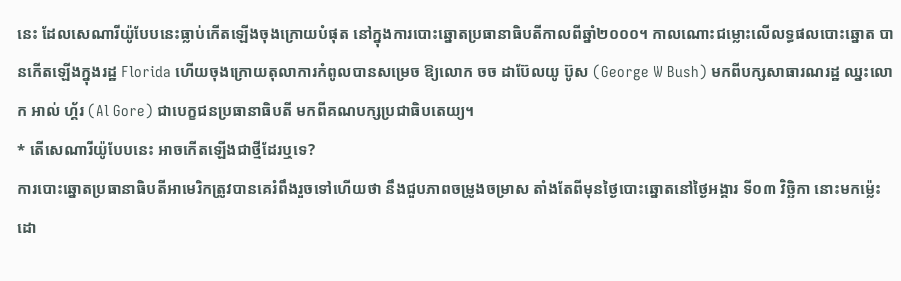នេះ ដែលសេណារីយ៉ូបែបនេះធ្លាប់កើតឡើងចុងក្រោយបំផុត នៅក្នុងការបោះឆ្នោតប្រធានាធិបតីកាលពីឆ្នាំ២០០០។ កាលណោះជម្លោះលើលទ្ធផលបោះឆ្នោត បានកើតឡើងក្នុងរដ្ឋ Florida ហើយចុងក្រោយតុលាការកំពូលបានសម្រេច ឱ្យលោក ចច ដាប៊ែលយូ ប៊ូស (George W Bush) មកពីបក្សសាធារណរដ្ឋ ឈ្នះលោក អាល់ ហ្គ័រ (Al Gore) ជាបេក្ខជនប្រធានាធិបតី មកពីគណបក្សប្រជាធិបតេយ្យ។
* តើសេណារីយ៉ូបែបនេះ អាចកើតឡើងជាថ្មីដែរឬទេ?
ការបោះឆ្នោតប្រធានាធិបតីអាមេរិកត្រូវបានគេរំពឹងរួចទៅហើយថា នឹងជួបភាពចម្រូងចម្រាស តាំងតែពីមុនថ្ងៃបោះឆ្នោតនៅថ្ងៃអង្គារ ទី០៣ វិច្ឆិកា នោះមកម្ល៉េះ ដោ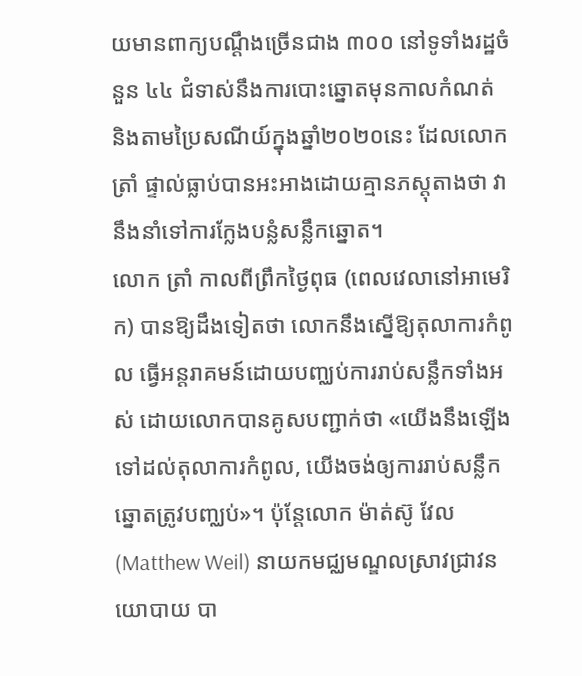យមានពាក្យបណ្ដឹងច្រើនជាង ៣០០ នៅទូទាំងរដ្ឋចំនួន ៤៤ ជំទាស់នឹងការបោះឆ្នោតមុនកាលកំណត់ និងតាមប្រៃសណីយ៍ក្នុងឆ្នាំ២០២០នេះ ដែលលោក ត្រាំ ផ្ទាល់ធ្លាប់បានអះអាងដោយគ្មានភស្ដុតាងថា វានឹងនាំទៅការក្លែងបន្លំសន្លឹកឆ្នោត។
លោក ត្រាំ កាលពីព្រឹកថ្ងៃពុធ (ពេលវេលានៅអាមេរិក) បានឱ្យដឹងទៀតថា លោកនឹងស្នើឱ្យតុលាការកំពូល ធ្វើអន្តរាគមន៍ដោយបញ្ឈប់ការរាប់សន្លឹកទាំងអស់ ដោយលោកបានគូសបញ្ជាក់ថា «យើងនឹងឡើងទៅដល់តុលាការកំពូល, យើងចង់ឲ្យការរាប់សន្លឹកឆ្នោតត្រូវបញ្ឈប់»។ ប៉ុន្តែលោក ម៉ាត់ស៊ូ វែល (Matthew Weil) នាយកមជ្ឈមណ្ឌលស្រាវជ្រាវនយោបាយ បា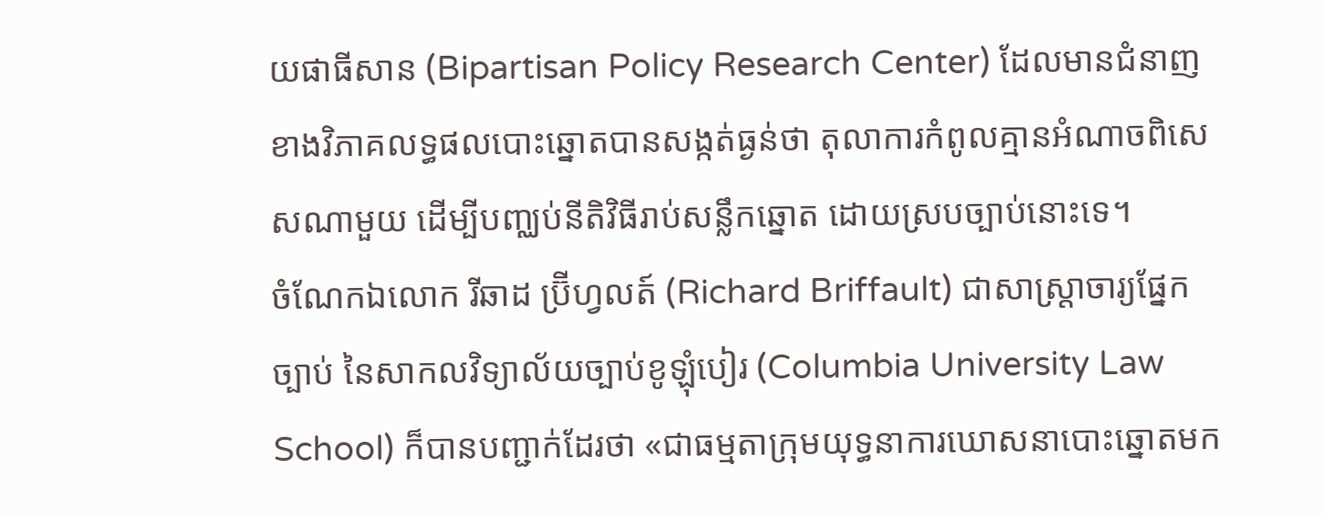យផាធីសាន (Bipartisan Policy Research Center) ដែលមានជំនាញខាងវិភាគលទ្ធផលបោះឆ្នោតបានសង្កត់ធ្ងន់ថា តុលាការកំពូលគ្មានអំណាចពិសេសណាមួយ ដើម្បីបញ្ឈប់នីតិវិធីរាប់សន្លឹកឆ្នោត ដោយស្របច្បាប់នោះទេ។
ចំណែកឯលោក រីឆាដ ប្រ៊ីហ្វលត៍ (Richard Briffault) ជាសាស្ត្រាចារ្យផ្នែកច្បាប់ នៃសាកលវិទ្យាល័យច្បាប់ខូឡុំបៀរ (Columbia University Law School) ក៏បានបញ្ជាក់ដែរថា «ជាធម្មតាក្រុមយុទ្ធនាការឃោសនាបោះឆ្នោតមក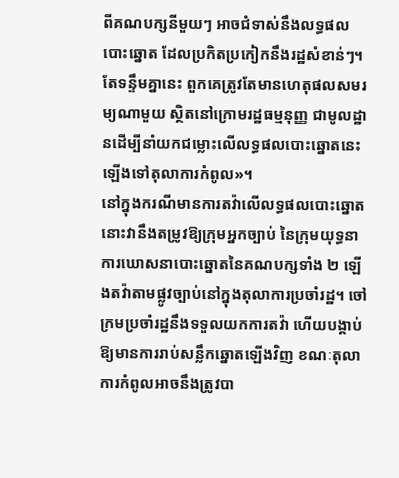ពីគណបក្សនីមួយៗ អាចជំទាស់នឹងលទ្ធផលបោះឆ្នោត ដែលប្រកិតប្រកៀកនឹងរដ្ឋសំខាន់ៗ។ តែទន្ទឹមគ្នានេះ ពួកគេត្រូវតែមានហេតុផលសមរម្យណាមួយ ស្ថិតនៅក្រោមរដ្ឋធម្មនុញ្ញ ជាមូលដ្ឋានដើម្បីនាំយកជម្លោះលើលទ្ធផលបោះឆ្នោតនេះ ឡើងទៅតុលាការកំពូល»។
នៅក្នុងករណីមានការតវ៉ាលើលទ្ធផលបោះឆ្នោត នោះវានឹងតម្រូវឱ្យក្រុមអ្នកច្បាប់ នៃក្រុមយុទ្ធនាការឃោសនាបោះឆ្នោតនៃគណបក្សទាំង ២ ឡើងតវ៉ាតាមផ្លូវច្បាប់នៅក្នុងតុលាការប្រចាំរដ្ឋ។ ចៅក្រមប្រចាំរដ្ឋនឹងទទួលយកការតវ៉ា ហើយបង្គាប់ឱ្យមានការរាប់សន្លឹកឆ្នោតឡើងវិញ ខណៈតុលាការកំពូលអាចនឹងត្រូវបា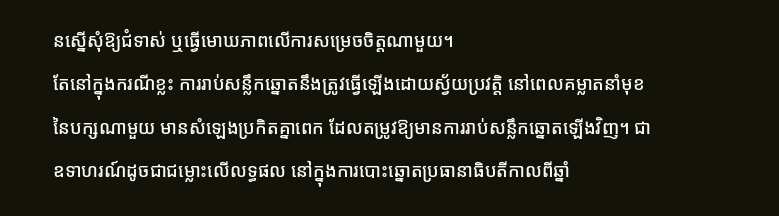នស្នើសុំឱ្យជំទាស់ ឬធ្វើមោឃភាពលើការសម្រេចចិត្តណាមួយ។
តែនៅក្នុងករណីខ្លះ ការរាប់សន្លឹកឆ្នោតនឹងត្រូវធ្វើឡើងដោយស្វ័យប្រវត្តិ នៅពេលគម្លាតនាំមុខនៃបក្សណាមួយ មានសំឡេងប្រកិតគ្នាពេក ដែលតម្រូវឱ្យមានការរាប់សន្លឹកឆ្នោតឡើងវិញ។ ជាឧទាហរណ៍ដូចជាជម្លោះលើលទ្ធផល នៅក្នុងការបោះឆ្នោតប្រធានាធិបតីកាលពីឆ្នាំ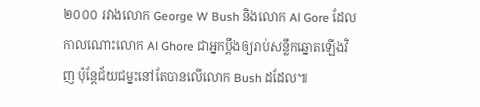២០០០ រវាងលោក George W Bush និងលោក Al Gore ដែលកាលណោះលោក Al Ghore ជាអ្នកប្តឹងឲ្យរាប់សន្លឹកឆ្នោតឡើងវិញ ប៉ុន្តែជ័យជម្នះនៅតែបានលើលោក Bush ដដែល៕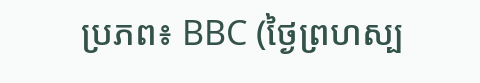ប្រភព៖ BBC (ថ្ងៃព្រហស្ប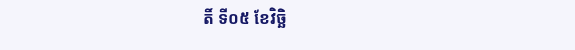តិ៍ ទី០៥ ខែវិច្ឆិ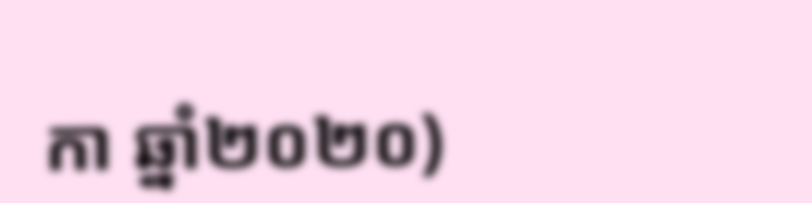កា ឆ្នាំ២០២០)